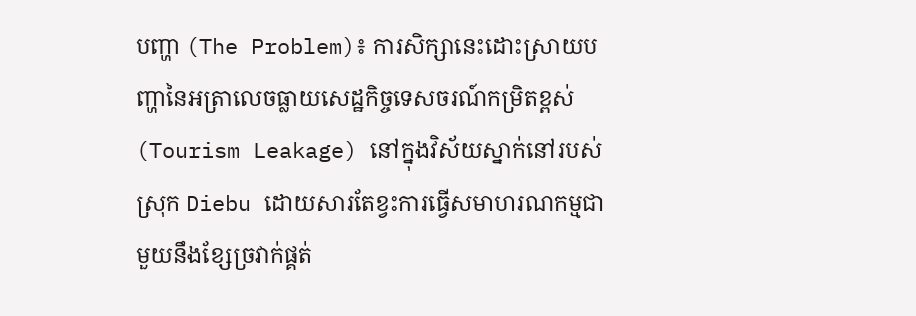បញ្ហា (The Problem)៖ ការសិក្សានេះដោះស្រាយបញ្ហានៃអត្រាលេចធ្លាយសេដ្ឋកិច្ចទេសចរណ៍កម្រិតខ្ពស់ (Tourism Leakage) នៅក្នុងវិស័យស្នាក់នៅរបស់ស្រុក Diebu ដោយសារតែខ្វះការធ្វើសមាហរណកម្មជាមួយនឹងខ្សែច្រវាក់ផ្គត់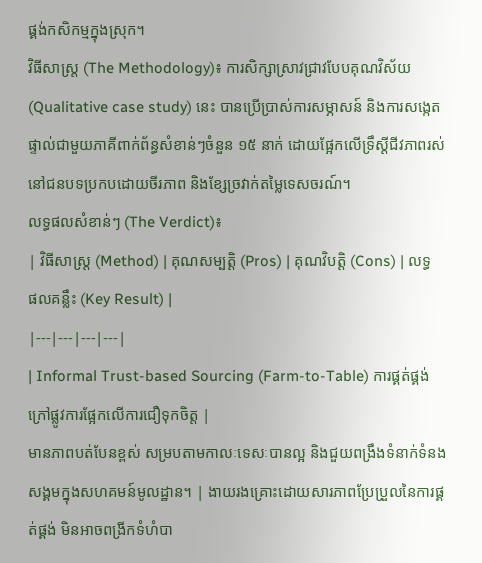ផ្គង់កសិកម្មក្នុងស្រុក។
វិធីសាស្ត្រ (The Methodology)៖ ការសិក្សាស្រាវជ្រាវបែបគុណវិស័យ (Qualitative case study) នេះ បានប្រើប្រាស់ការសម្ភាសន៍ និងការសង្កេតផ្ទាល់ជាមួយភាគីពាក់ព័ន្ធសំខាន់ៗចំនួន ១៥ នាក់ ដោយផ្អែកលើទ្រឹស្តីជីវភាពរស់នៅជនបទប្រកបដោយចីរភាព និងខ្សែច្រវាក់តម្លៃទេសចរណ៍។
លទ្ធផលសំខាន់ៗ (The Verdict)៖
| វិធីសាស្ត្រ (Method) | គុណសម្បត្តិ (Pros) | គុណវិបត្តិ (Cons) | លទ្ធផលគន្លឹះ (Key Result) |
|---|---|---|---|
| Informal Trust-based Sourcing (Farm-to-Table) ការផ្គត់ផ្គង់ក្រៅផ្លូវការផ្អែកលើការជឿទុកចិត្ត |
មានភាពបត់បែនខ្ពស់ សម្របតាមកាលៈទេសៈបានល្អ និងជួយពង្រឹងទំនាក់ទំនងសង្គមក្នុងសហគមន៍មូលដ្ឋាន។ | ងាយរងគ្រោះដោយសារភាពប្រែប្រួលនៃការផ្គត់ផ្គង់ មិនអាចពង្រីកទំហំបា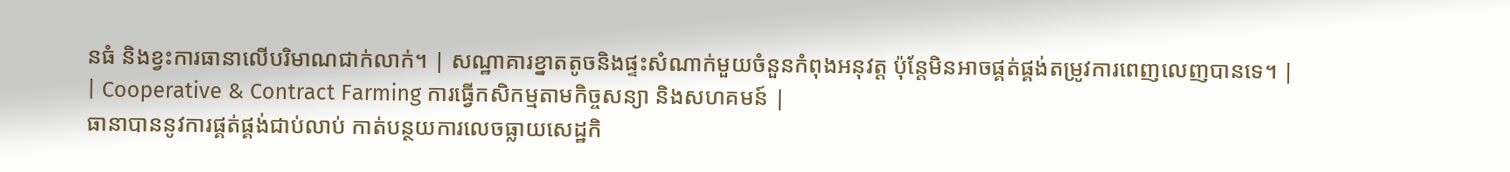នធំ និងខ្វះការធានាលើបរិមាណជាក់លាក់។ | សណ្ឋាគារខ្នាតតូចនិងផ្ទះសំណាក់មួយចំនួនកំពុងអនុវត្ត ប៉ុន្តែមិនអាចផ្គត់ផ្គង់តម្រូវការពេញលេញបានទេ។ |
| Cooperative & Contract Farming ការធ្វើកសិកម្មតាមកិច្ចសន្យា និងសហគមន៍ |
ធានាបាននូវការផ្គត់ផ្គង់ជាប់លាប់ កាត់បន្ថយការលេចធ្លាយសេដ្ឋកិ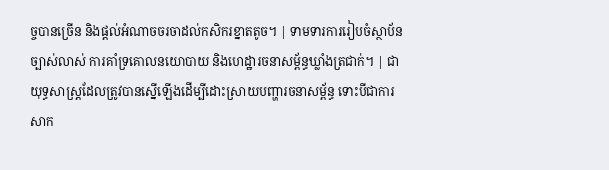ច្ចបានច្រើន និងផ្តល់អំណាចចរចាដល់កសិករខ្នាតតូច។ | ទាមទារការរៀបចំស្ថាប័នច្បាស់លាស់ ការគាំទ្រគោលនយោបាយ និងហេដ្ឋារចនាសម្ព័ន្ធឃ្លាំងត្រជាក់។ | ជាយុទ្ធសាស្ត្រដែលត្រូវបានស្នើឡើងដើម្បីដោះស្រាយបញ្ហារចនាសម្ព័ន្ធ ទោះបីជាការសាក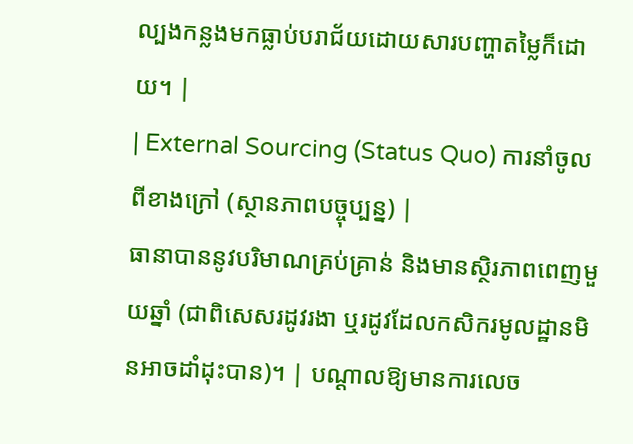ល្បងកន្លងមកធ្លាប់បរាជ័យដោយសារបញ្ហាតម្លៃក៏ដោយ។ |
| External Sourcing (Status Quo) ការនាំចូលពីខាងក្រៅ (ស្ថានភាពបច្ចុប្បន្ន) |
ធានាបាននូវបរិមាណគ្រប់គ្រាន់ និងមានស្ថិរភាពពេញមួយឆ្នាំ (ជាពិសេសរដូវរងា ឬរដូវដែលកសិករមូលដ្ឋានមិនអាចដាំដុះបាន)។ | បណ្តាលឱ្យមានការលេច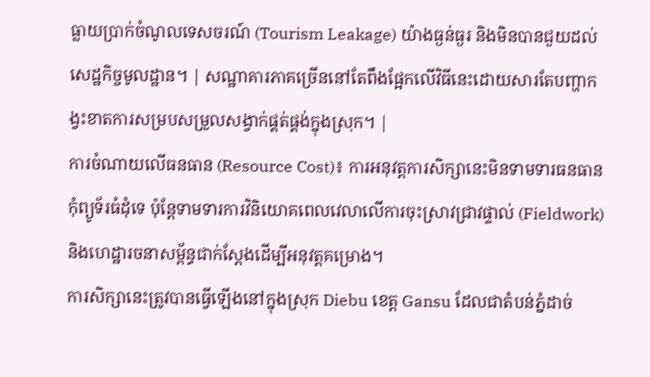ធ្លាយប្រាក់ចំណូលទេសចរណ៍ (Tourism Leakage) យ៉ាងធ្ងន់ធ្ងរ និងមិនបានជួយដល់សេដ្ឋកិច្ចមូលដ្ឋាន។ | សណ្ឋាគារភាគច្រើននៅតែពឹងផ្អែកលើវិធីនេះដោយសារតែបញ្ហាកង្វះខាតការសម្របសម្រួលសង្វាក់ផ្គត់ផ្គង់ក្នុងស្រុក។ |
ការចំណាយលើធនធាន (Resource Cost)៖ ការអនុវត្តការសិក្សានេះមិនទាមទារធនធានកុំព្យូទ័រធំដុំទេ ប៉ុន្តែទាមទារការវិនិយោគពេលវេលាលើការចុះស្រាវជ្រាវផ្ទាល់ (Fieldwork) និងហេដ្ឋារចនាសម្ព័ន្ធជាក់ស្តែងដើម្បីអនុវត្តគម្រោង។
ការសិក្សានេះត្រូវបានធ្វើឡើងនៅក្នុងស្រុក Diebu ខេត្ត Gansu ដែលជាតំបន់ភ្នំដាច់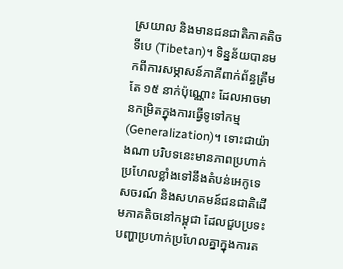ស្រយាល និងមានជនជាតិភាគតិចទីបេ (Tibetan)។ ទិន្នន័យបានមកពីការសម្ភាសន៍ភាគីពាក់ព័ន្ធត្រឹមតែ ១៥ នាក់ប៉ុណ្ណោះ ដែលអាចមានកម្រិតក្នុងការធ្វើទូទៅកម្ម (Generalization)។ ទោះជាយ៉ាងណា បរិបទនេះមានភាពប្រហាក់ប្រហែលខ្លាំងទៅនឹងតំបន់អេកូទេសចរណ៍ និងសហគមន៍ជនជាតិដើមភាគតិចនៅកម្ពុជា ដែលជួបប្រទះបញ្ហាប្រហាក់ប្រហែលគ្នាក្នុងការត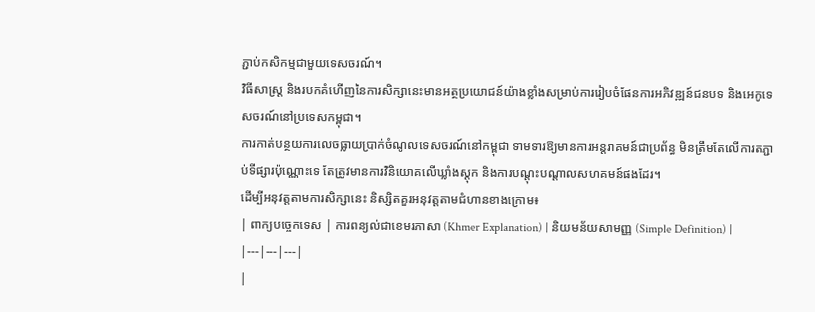ភ្ជាប់កសិកម្មជាមួយទេសចរណ៍។
វិធីសាស្ត្រ និងរបកគំហើញនៃការសិក្សានេះមានអត្ថប្រយោជន៍យ៉ាងខ្លាំងសម្រាប់ការរៀបចំផែនការអភិវឌ្ឍន៍ជនបទ និងអេកូទេសចរណ៍នៅប្រទេសកម្ពុជា។
ការកាត់បន្ថយការលេចធ្លាយប្រាក់ចំណូលទេសចរណ៍នៅកម្ពុជា ទាមទារឱ្យមានការអន្តរាគមន៍ជាប្រព័ន្ធ មិនត្រឹមតែលើការតភ្ជាប់ទីផ្សារប៉ុណ្ណោះទេ តែត្រូវមានការវិនិយោគលើឃ្លាំងស្តុក និងការបណ្តុះបណ្តាលសហគមន៍ផងដែរ។
ដើម្បីអនុវត្តតាមការសិក្សានេះ និស្សិតគួរអនុវត្តតាមជំហានខាងក្រោម៖
| ពាក្យបច្ចេកទេស | ការពន្យល់ជាខេមរភាសា (Khmer Explanation) | និយមន័យសាមញ្ញ (Simple Definition) |
|---|---|---|
|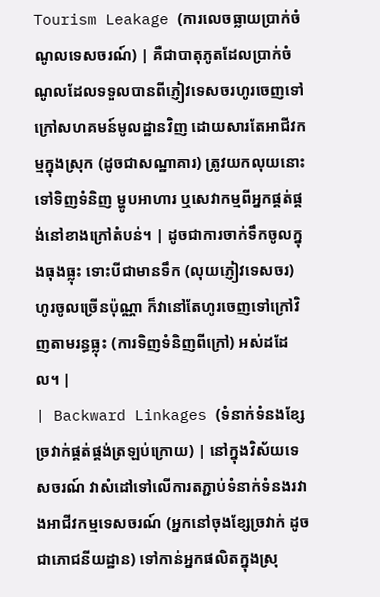Tourism Leakage (ការលេចធ្លាយប្រាក់ចំណូលទេសចរណ៍) | គឺជាបាតុភូតដែលប្រាក់ចំណូលដែលទទួលបានពីភ្ញៀវទេសចរហូរចេញទៅក្រៅសហគមន៍មូលដ្ឋានវិញ ដោយសារតែអាជីវកម្មក្នុងស្រុក (ដូចជាសណ្ឋាគារ) ត្រូវយកលុយនោះទៅទិញទំនិញ ម្ហូបអាហារ ឬសេវាកម្មពីអ្នកផ្គត់ផ្គង់នៅខាងក្រៅតំបន់។ | ដូចជាការចាក់ទឹកចូលក្នុងធុងធ្លុះ ទោះបីជាមានទឹក (លុយភ្ញៀវទេសចរ) ហូរចូលច្រើនប៉ុណ្ណា ក៏វានៅតែហូរចេញទៅក្រៅវិញតាមរន្ធធ្លុះ (ការទិញទំនិញពីក្រៅ) អស់ដដែល។ |
| Backward Linkages (ទំនាក់ទំនងខ្សែច្រវាក់ផ្គត់ផ្គង់ត្រឡប់ក្រោយ) | នៅក្នុងវិស័យទេសចរណ៍ វាសំដៅទៅលើការតភ្ជាប់ទំនាក់ទំនងរវាងអាជីវកម្មទេសចរណ៍ (អ្នកនៅចុងខ្សែច្រវាក់ ដូចជាភោជនីយដ្ឋាន) ទៅកាន់អ្នកផលិតក្នុងស្រុ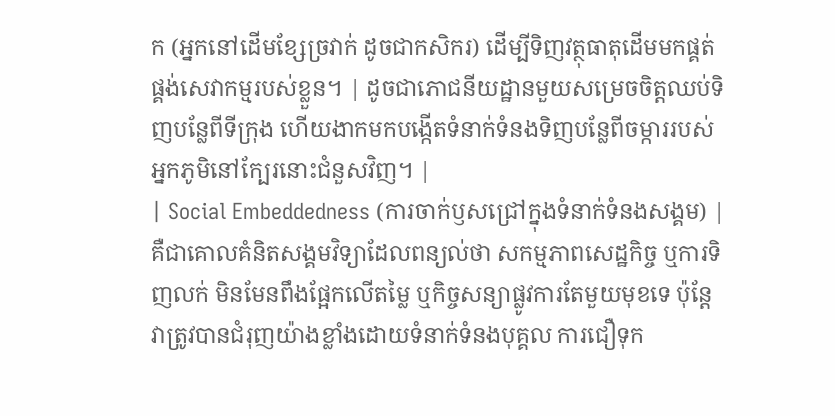ក (អ្នកនៅដើមខ្សែច្រវាក់ ដូចជាកសិករ) ដើម្បីទិញវត្ថុធាតុដើមមកផ្គត់ផ្គង់សេវាកម្មរបស់ខ្លួន។ | ដូចជាភោជនីយដ្ឋានមួយសម្រេចចិត្តឈប់ទិញបន្លែពីទីក្រុង ហើយងាកមកបង្កើតទំនាក់ទំនងទិញបន្លែពីចម្ការរបស់អ្នកភូមិនៅក្បែរនោះជំនួសវិញ។ |
| Social Embeddedness (ការចាក់ឫសជ្រៅក្នុងទំនាក់ទំនងសង្គម) | គឺជាគោលគំនិតសង្គមវិទ្យាដែលពន្យល់ថា សកម្មភាពសេដ្ឋកិច្ច ឬការទិញលក់ មិនមែនពឹងផ្អែកលើតម្លៃ ឬកិច្ចសន្យាផ្លូវការតែមួយមុខទេ ប៉ុន្តែវាត្រូវបានជំរុញយ៉ាងខ្លាំងដោយទំនាក់ទំនងបុគ្គល ការជឿទុក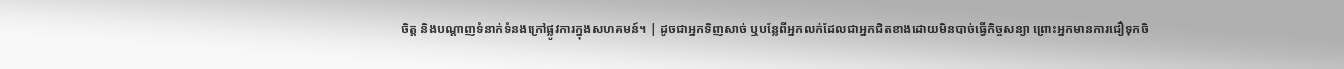ចិត្ត និងបណ្តាញទំនាក់ទំនងក្រៅផ្លូវការក្នុងសហគមន៍។ | ដូចជាអ្នកទិញសាច់ ឬបន្លែពីអ្នកលក់ដែលជាអ្នកជិតខាងដោយមិនបាច់ធ្វើកិច្ចសន្យា ព្រោះអ្នកមានការជឿទុកចិ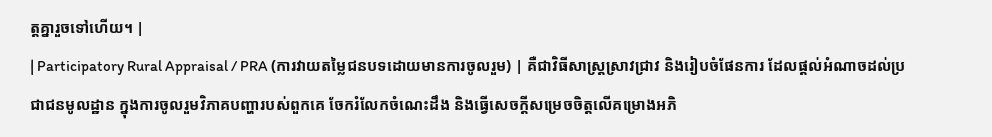ត្តគ្នារួចទៅហើយ។ |
| Participatory Rural Appraisal / PRA (ការវាយតម្លៃជនបទដោយមានការចូលរួម) | គឺជាវិធីសាស្ត្រស្រាវជ្រាវ និងរៀបចំផែនការ ដែលផ្តល់អំណាចដល់ប្រជាជនមូលដ្ឋាន ក្នុងការចូលរួមវិភាគបញ្ហារបស់ពួកគេ ចែករំលែកចំណេះដឹង និងធ្វើសេចក្តីសម្រេចចិត្តលើគម្រោងអភិ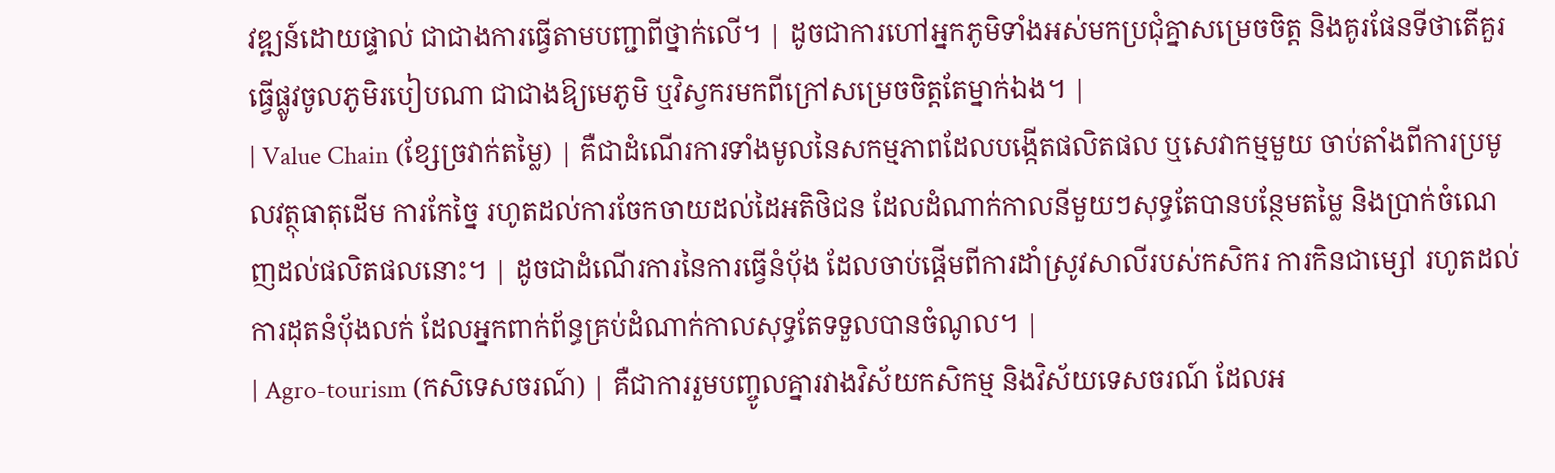វឌ្ឍន៍ដោយផ្ទាល់ ជាជាងការធ្វើតាមបញ្ជាពីថ្នាក់លើ។ | ដូចជាការហៅអ្នកភូមិទាំងអស់មកប្រជុំគ្នាសម្រេចចិត្ត និងគូរផែនទីថាតើគួរធ្វើផ្លូវចូលភូមិរបៀបណា ជាជាងឱ្យមេភូមិ ឬវិស្វករមកពីក្រៅសម្រេចចិត្តតែម្នាក់ឯង។ |
| Value Chain (ខ្សែច្រវាក់តម្លៃ) | គឺជាដំណើរការទាំងមូលនៃសកម្មភាពដែលបង្កើតផលិតផល ឬសេវាកម្មមួយ ចាប់តាំងពីការប្រមូលវត្ថុធាតុដើម ការកែច្នៃ រហូតដល់ការចែកចាយដល់ដៃអតិថិជន ដែលដំណាក់កាលនីមួយៗសុទ្ធតែបានបន្ថែមតម្លៃ និងប្រាក់ចំណេញដល់ផលិតផលនោះ។ | ដូចជាដំណើរការនៃការធ្វើនំប៉័ង ដែលចាប់ផ្តើមពីការដាំស្រូវសាលីរបស់កសិករ ការកិនជាម្សៅ រហូតដល់ការដុតនំប៉័ងលក់ ដែលអ្នកពាក់ព័ន្ធគ្រប់ដំណាក់កាលសុទ្ធតែទទួលបានចំណូល។ |
| Agro-tourism (កសិទេសចរណ៍) | គឺជាការរួមបញ្ចូលគ្នារវាងវិស័យកសិកម្ម និងវិស័យទេសចរណ៍ ដែលអ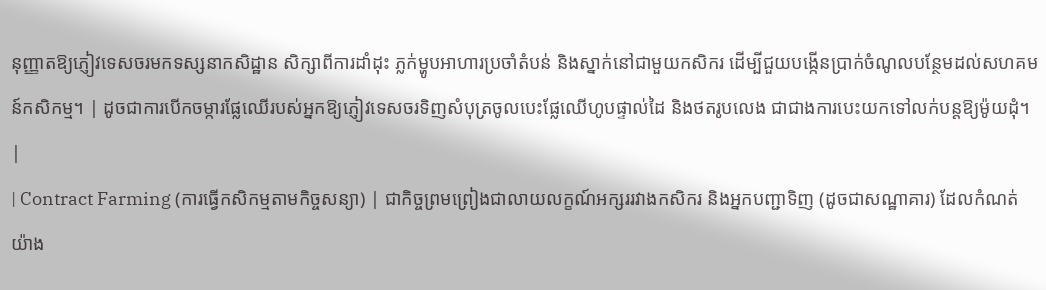នុញ្ញាតឱ្យភ្ញៀវទេសចរមកទស្សនាកសិដ្ឋាន សិក្សាពីការដាំដុះ ភ្លក់ម្ហូបអាហារប្រចាំតំបន់ និងស្នាក់នៅជាមួយកសិករ ដើម្បីជួយបង្កើនប្រាក់ចំណូលបន្ថែមដល់សហគមន៍កសិកម្ម។ | ដូចជាការបើកចម្ការផ្លែឈើរបស់អ្នកឱ្យភ្ញៀវទេសចរទិញសំបុត្រចូលបេះផ្លែឈើហូបផ្ទាល់ដៃ និងថតរូបលេង ជាជាងការបេះយកទៅលក់បន្តឱ្យម៉ូយដុំ។ |
| Contract Farming (ការធ្វើកសិកម្មតាមកិច្ចសន្យា) | ជាកិច្ចព្រមព្រៀងជាលាយលក្ខណ៍អក្សររវាងកសិករ និងអ្នកបញ្ជាទិញ (ដូចជាសណ្ឋាគារ) ដែលកំណត់យ៉ាង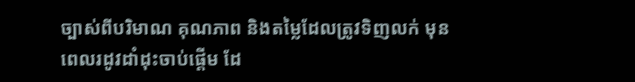ច្បាស់ពីបរិមាណ គុណភាព និងតម្លៃដែលត្រូវទិញលក់ មុនពេលរដូវដាំដុះចាប់ផ្តើម ដែ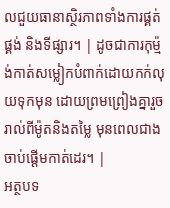លជួយធានាស្ថិរភាពទាំងការផ្គត់ផ្គង់ និងទីផ្សារ។ | ដូចជាការកុម្ម៉ង់កាត់សម្លៀកបំពាក់ដោយកក់លុយទុកមុន ដោយព្រមព្រៀងគ្នារួចរាល់ពីម៉ូតនិងតម្លៃ មុនពេលជាងចាប់ផ្តើមកាត់ដេរ។ |
អត្ថបទ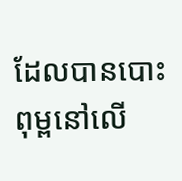ដែលបានបោះពុម្ពនៅលើ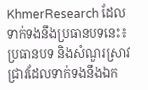KhmerResearch ដែលទាក់ទងនឹងប្រធានបទនេះ៖
ប្រធានបទ និងសំណួរស្រាវជ្រាវដែលទាក់ទងនឹងឯក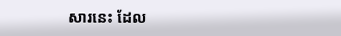សារនេះ ដែល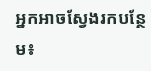អ្នកអាចស្វែងរកបន្ថែម៖